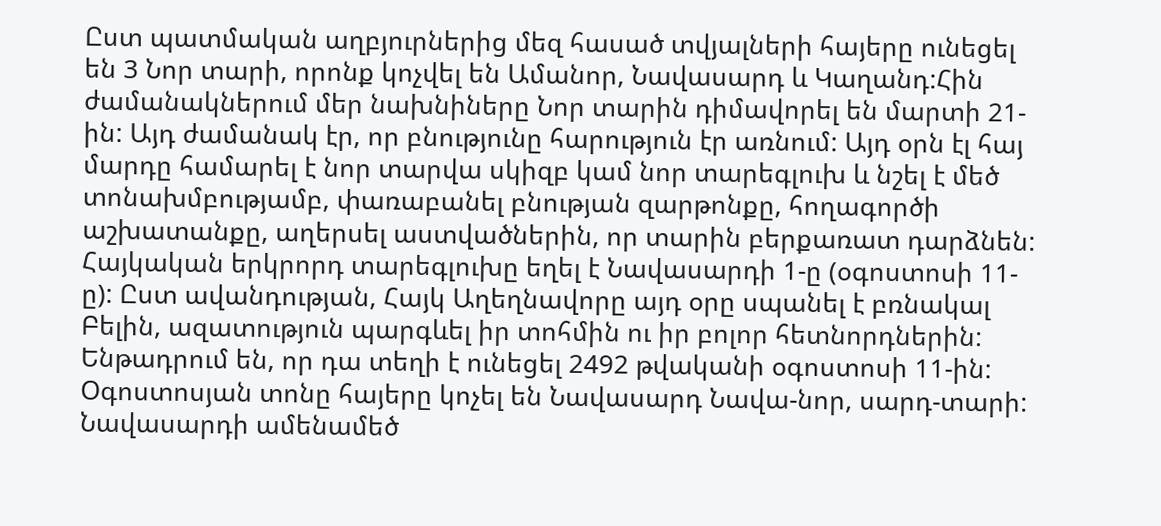Ըստ պատմական աղբյուրներից մեզ հասած տվյալների հայերը ունեցել են 3 Նոր տարի, որոնք կոչվել են Ամանոր, Նավասարդ և Կաղանդ:Հին ժամանակներում մեր նախնիները Նոր տարին դիմավորել են մարտի 21-ին: Այդ ժամանակ էր, որ բնությունը հարություն էր առնում: Այդ օրն էլ հայ մարդը համարել է նոր տարվա սկիզբ կամ նոր տարեգլուխ և նշել է մեծ տոնախմբությամբ, փառաբանել բնության զարթոնքը, հողագործի աշխատանքը, աղերսել աստվածներին, որ տարին բերքառատ դարձնեն:
Հայկական երկրորդ տարեգլուխը եղել է Նավասարդի 1-ը (օգոստոսի 11-ը): Ըստ ավանդության, Հայկ Աղեղնավորը այդ օրը սպանել է բռնակալ Բելին, ազատություն պարգևել իր տոհմին ու իր բոլոր հետնորդներին: Ենթադրում են, որ դա տեղի է ունեցել 2492 թվականի օգոստոսի 11-ին: Օգոստոսյան տոնը հայերը կոչել են Նավասարդ Նավա-նոր, սարդ-տարի: Նավասարդի ամենամեծ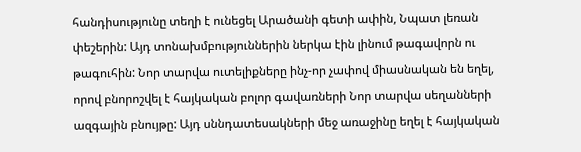հանդիսությունը տեղի է ունեցել Արածանի գետի ափին, Նպատ լեռան փեշերին: Այդ տոնախմբություններին ներկա էին լինում թագավորն ու թագուհին: Նոր տարվա ուտելիքները ինչ-որ չափով միասնական են եղել, որով բնորոշվել է հայկական բոլոր գավառների Նոր տարվա սեղանների ազգային բնույթը: Այդ սննդատեսակների մեջ առաջինը եղել է հայկական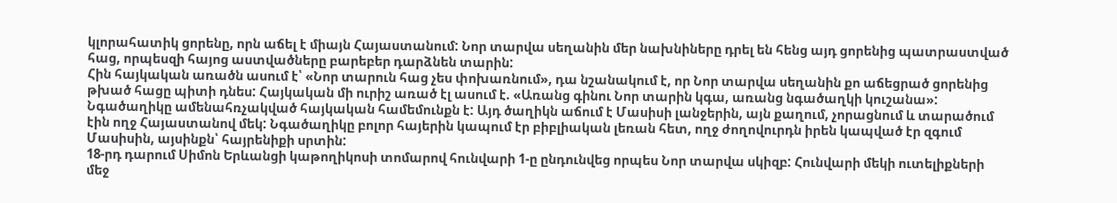կլորահատիկ ցորենը, որն աճել է միայն Հայաստանում: Նոր տարվա սեղանին մեր նախնիները դրել են հենց այդ ցորենից պատրաստված հաց, որպեսզի հայոց աստվածները բարեբեր դարձնեն տարին:
Հին հայկական առածն ասում է՝ «Նոր տարուն հաց չես փոխառնում», դա նշանակում է, որ Նոր տարվա սեղանին քո աճեցրած ցորենից թխած հացը պիտի դնես: Հայկական մի ուրիշ առած էլ ասում է. «Առանց գինու Նոր տարին կգա, առանց նգածաղկի կուշանա»: Նգածաղիկը ամենահռչակված հայկական համեմունքն է: Այդ ծաղիկն աճում է Մասիսի լանջերին, այն քաղում, չորացնում և տարածում էին ողջ Հայաստանով մեկ: Նգածաղիկը բոլոր հայերին կապում էր բիբլիական լեռան հետ, ողջ ժողովուրդն իրեն կապված էր զգում Մասիսին, այսինքն՝ հայրենիքի սրտին:
18-րդ դարում Սիմոն Երևանցի կաթողիկոսի տոմարով հունվարի 1-ը ընդունվեց որպես Նոր տարվա սկիզբ: Հունվարի մեկի ուտելիքների մեջ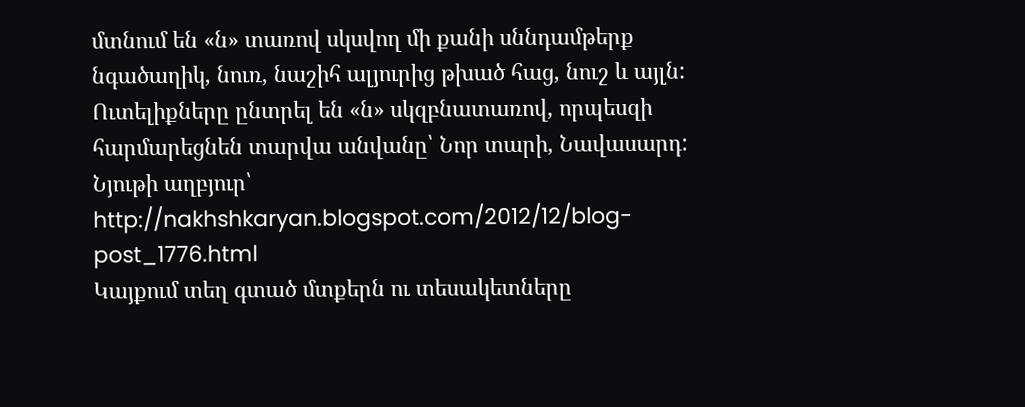մտնում են «ն» տառով սկսվող մի քանի սննդամթերք նգածաղիկ, նուռ, նաշիհ ալյուրից թխած հաց, նուշ և այլն: Ուտելիքները ընտրել են «ն» սկզբնատառով, որպեսզի հարմարեցնեն տարվա անվանը՝ Նոր տարի, Նավասարդ:
Նյութի աղբյուր՝ http://nakhshkaryan.blogspot.com/2012/12/blog-post_1776.html
Կայքում տեղ գտած մտքերն ու տեսակետները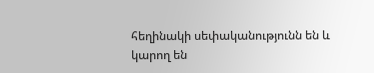հեղինակի սեփականությունն են և կարող են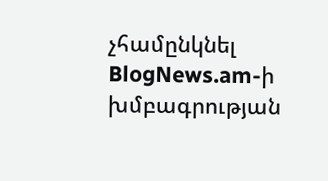չհամընկնել BlogNews.am-ի խմբագրության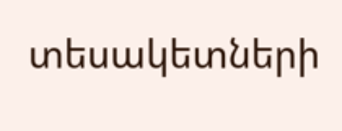տեսակետների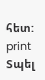հետ:
print
Տպել